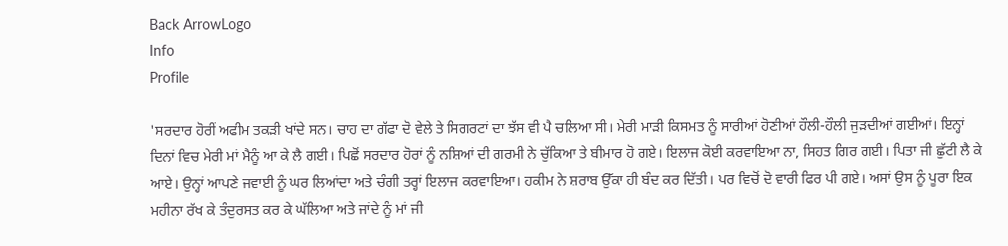Back ArrowLogo
Info
Profile

'ਸਰਦਾਰ ਹੋਰੀਂ ਅਫੀਮ ਤਕੜੀ ਖਾਂਦੇ ਸਨ। ਚਾਹ ਦਾ ਗੱਫਾ ਦੋ ਵੇਲੇ ਤੇ ਸਿਗਰਟਾਂ ਦਾ ਝੱਸ ਵੀ ਪੈ ਚਲਿਆ ਸੀ। ਮੇਰੀ ਮਾੜੀ ਕਿਸਮਤ ਨੂੰ ਸਾਰੀਆਂ ਹੋਣੀਆਂ ਹੌਲੀ-ਹੌਲੀ ਜੁੜਦੀਆਂ ਗਈਆਂ। ਇਨ੍ਹਾਂ ਦਿਨਾਂ ਵਿਚ ਮੇਰੀ ਮਾਂ ਮੈਨੂੰ ਆ ਕੇ ਲੈ ਗਈ। ਪਿਛੋਂ ਸਰਦਾਰ ਹੋਰਾਂ ਨੂੰ ਨਸ਼ਿਆਂ ਦੀ ਗਰਮੀ ਨੇ ਚੁੱਕਿਆ ਤੇ ਬੀਮਾਰ ਹੋ ਗਏ। ਇਲਾਜ ਕੋਈ ਕਰਵਾਇਆ ਨਾ, ਸਿਹਤ ਗਿਰ ਗਈ। ਪਿਤਾ ਜੀ ਛੁੱਟੀ ਲੈ ਕੇ ਆਏ। ਉਨ੍ਹਾਂ ਆਪਣੇ ਜਵਾਈ ਨੂੰ ਘਰ ਲਿਆਂਦਾ ਅਤੇ ਚੰਗੀ ਤਰ੍ਹਾਂ ਇਲਾਜ ਕਰਵਾਇਆ। ਹਕੀਮ ਨੇ ਸ਼ਰਾਬ ਉੱਕਾ ਹੀ ਬੰਦ ਕਰ ਦਿੱਤੀ। ਪਰ ਵਿਚੋਂ ਦੋ ਵਾਰੀ ਫਿਰ ਪੀ ਗਏ। ਅਸਾਂ ਉਸ ਨੂੰ ਪੂਰਾ ਇਕ ਮਹੀਨਾ ਰੱਖ ਕੇ ਤੰਦੁਰਸਤ ਕਰ ਕੇ ਘੱਲਿਆ ਅਤੇ ਜਾਂਦੇ ਨੂੰ ਮਾਂ ਜੀ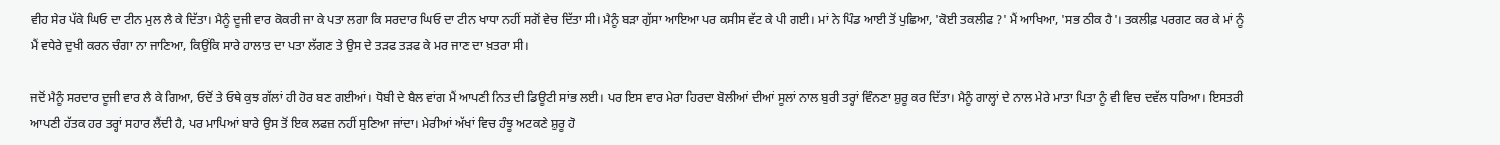ਵੀਹ ਸੇਰ ਪੱਕੇ ਘਿਓ ਦਾ ਟੀਨ ਮੁਲ ਲੈ ਕੇ ਦਿੱਤਾ। ਮੈਨੂੰ ਦੂਜੀ ਵਾਰ ਕੋਕਰੀ ਜਾ ਕੇ ਪਤਾ ਲਗਾ ਕਿ ਸਰਦਾਰ ਘਿਓ ਦਾ ਟੀਨ ਖਾਧਾ ਨਹੀਂ ਸਗੋਂ ਵੇਚ ਦਿੱਤਾ ਸੀ। ਮੈਨੂੰ ਬੜਾ ਗੁੱਸਾ ਆਇਆ ਪਰ ਕਸੀਸ ਵੱਟ ਕੇ ਪੀ ਗਈ। ਮਾਂ ਨੇ ਪਿੰਡ ਆਈ ਤੋਂ ਪੁਛਿਆ, 'ਕੋਈ ਤਕਲੀਫ ?' ਮੈਂ ਆਖਿਆ, 'ਸਭ ਠੀਕ ਹੈ'। ਤਕਲੀਫ਼ ਪਰਗਟ ਕਰ ਕੇ ਮਾਂ ਨੂੰ ਮੈਂ ਵਧੇਰੇ ਦੁਖੀ ਕਰਨ ਚੰਗਾ ਨਾ ਜਾਣਿਆ, ਕਿਉਂਕਿ ਸਾਰੇ ਹਾਲਾਤ ਦਾ ਪਤਾ ਲੱਗਣ ਤੇ ਉਸ ਦੇ ਤੜਫ ਤੜਫ ਕੇ ਮਰ ਜਾਣ ਦਾ ਖ਼ਤਰਾ ਸੀ।

ਜਦੋਂ ਮੈਨੂੰ ਸਰਦਾਰ ਦੂਜੀ ਵਾਰ ਲੈ ਕੇ ਗਿਆ, ਓਦੋਂ ਤੇ ਓਥੇ ਕੁਝ ਗੱਲਾਂ ਹੀ ਹੋਰ ਬਣ ਗਈਆਂ। ਧੋਬੀ ਦੇ ਬੈਲ ਵਾਂਗ ਮੈਂ ਆਪਣੀ ਨਿਤ ਦੀ ਡਿਊਟੀ ਸਾਂਭ ਲਈ। ਪਰ ਇਸ ਵਾਰ ਮੇਰਾ ਹਿਰਦਾ ਬੋਲੀਆਂ ਦੀਆਂ ਸੂਲਾਂ ਨਾਲ ਬੁਰੀ ਤਰ੍ਹਾਂ ਵਿੰਨਣਾ ਸ਼ੁਰੂ ਕਰ ਦਿੱਤਾ। ਮੈਨੂੰ ਗਾਲ੍ਹਾਂ ਦੇ ਨਾਲ ਮੇਰੇ ਮਾਤਾ ਪਿਤਾ ਨੂੰ ਵੀ ਵਿਚ ਦਵੱਲ ਧਰਿਆ। ਇਸਤਰੀ ਆਪਣੀ ਹੱਤਕ ਹਰ ਤਰ੍ਹਾਂ ਸਹਾਰ ਲੈਂਦੀ ਹੈ, ਪਰ ਮਾਪਿਆਂ ਬਾਰੇ ਉਸ ਤੋਂ ਇਕ ਲਫਜ਼ ਨਹੀਂ ਸੁਣਿਆ ਜਾਂਦਾ। ਮੇਰੀਆਂ ਅੱਖਾਂ ਵਿਚ ਹੰਝੂ ਅਟਕਣੇ ਸ਼ੁਰੂ ਹੋ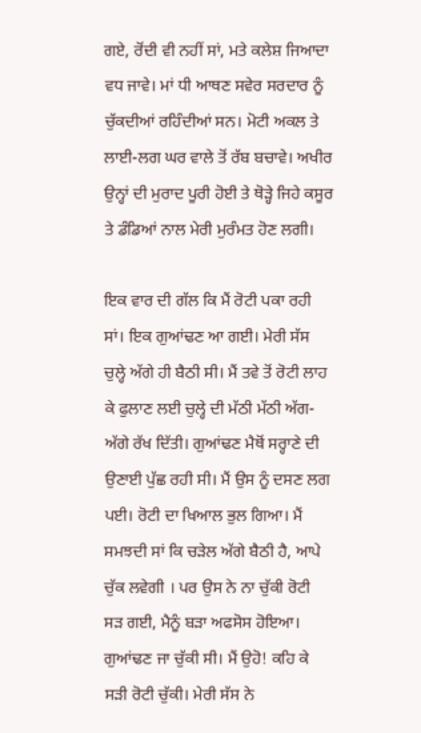ਗਏ, ਰੋਂਦੀ ਵੀ ਨਹੀਂ ਸਾਂ, ਮਤੇ ਕਲੇਸ਼ ਜਿਆਦਾ ਵਧ ਜਾਵੇ। ਮਾਂ ਧੀ ਆਥਣ ਸਵੇਰ ਸਰਦਾਰ ਨੂੰ ਚੁੱਕਦੀਆਂ ਰਹਿੰਦੀਆਂ ਸਨ। ਮੋਟੀ ਅਕਲ ਤੇ ਲਾਈ-ਲਗ ਘਰ ਵਾਲੇ ਤੋਂ ਰੱਬ ਬਚਾਵੇ। ਅਖੀਰ ਉਨ੍ਹਾਂ ਦੀ ਮੁਰਾਦ ਪੂਰੀ ਹੋਈ ਤੇ ਥੋੜ੍ਹੇ ਜਿਹੇ ਕਸੂਰ ਤੇ ਡੰਡਿਆਂ ਨਾਲ ਮੇਰੀ ਮੁਰੰਮਤ ਹੋਣ ਲਗੀ।

ਇਕ ਵਾਰ ਦੀ ਗੱਲ ਕਿ ਮੈਂ ਰੋਟੀ ਪਕਾ ਰਹੀ ਸਾਂ। ਇਕ ਗੁਆਂਢਣ ਆ ਗਈ। ਮੇਰੀ ਸੱਸ ਚੁਲ੍ਹੇ ਅੱਗੇ ਹੀ ਬੈਠੀ ਸੀ। ਮੈਂ ਤਵੇ ਤੋਂ ਰੋਟੀ ਲਾਹ ਕੇ ਫੁਲਾਣ ਲਈ ਚੁਲ੍ਹੇ ਦੀ ਮੱਠੀ ਮੱਠੀ ਅੱਗ-ਅੱਗੇ ਰੱਖ ਦਿੱਤੀ। ਗੁਆਂਢਣ ਮੈਥੋਂ ਸਰ੍ਹਾਣੇ ਦੀ ਉਣਾਈ ਪੁੱਛ ਰਹੀ ਸੀ। ਮੈਂ ਉਸ ਨੂੰ ਦਸਣ ਲਗ ਪਈ। ਰੋਟੀ ਦਾ ਖਿਆਲ ਭੁਲ ਗਿਆ। ਮੈਂ ਸਮਝਦੀ ਸਾਂ ਕਿ ਚੜੇਲ ਅੱਗੇ ਬੈਠੀ ਹੈ, ਆਪੇ ਚੁੱਕ ਲਵੇਗੀ । ਪਰ ਉਸ ਨੇ ਨਾ ਚੁੱਕੀ ਰੋਟੀ ਸੜ ਗਈ, ਮੈਨੂੰ ਬੜਾ ਅਫਸੋਸ ਹੋਇਆ। ਗੁਆਂਢਣ ਜਾ ਚੁੱਕੀ ਸੀ। ਮੈਂ ਉਹੋ! ਕਹਿ ਕੇ ਸੜੀ ਰੋਟੀ ਚੁੱਕੀ। ਮੇਰੀ ਸੱਸ ਨੇ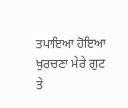ਤਪਾਇਆ ਹੋਇਆ ਖੁਰਚਣਾ ਮੇਰੇ ਗੁਟ ਤੇ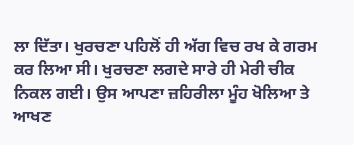ਲਾ ਦਿੱਤਾ। ਖੁਰਚਣਾ ਪਹਿਲੋਂ ਹੀ ਅੱਗ ਵਿਚ ਰਖ ਕੇ ਗਰਮ ਕਰ ਲਿਆ ਸੀ। ਖੁਰਚਣਾ ਲਗਦੇ ਸਾਰੇ ਹੀ ਮੇਰੀ ਚੀਕ ਨਿਕਲ ਗਈ। ਉਸ ਆਪਣਾ ਜ਼ਹਿਰੀਲਾ ਮੂੰਹ ਖੋਲਿਆ ਤੇ ਆਖਣ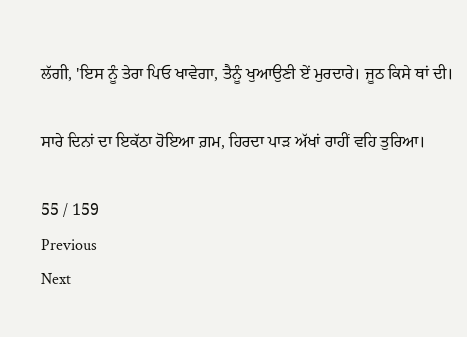ਲੱਗੀ, 'ਇਸ ਨੂੰ ਤੇਰਾ ਪਿਓ ਖਾਵੇਗਾ, ਤੈਨੂੰ ਖੁਆਉਣੀ ਏਂ ਮੁਰਦਾਰੇ। ਜੂਠ ਕਿਸੇ ਥਾਂ ਦੀ।

ਸਾਰੇ ਦਿਨਾਂ ਦਾ ਇਕੱਠਾ ਹੋਇਆ ਗ਼ਮ, ਹਿਰਦਾ ਪਾੜ ਅੱਖਾਂ ਰਾਹੀਂ ਵਹਿ ਤੁਰਿਆ।

55 / 159
Previous
Next